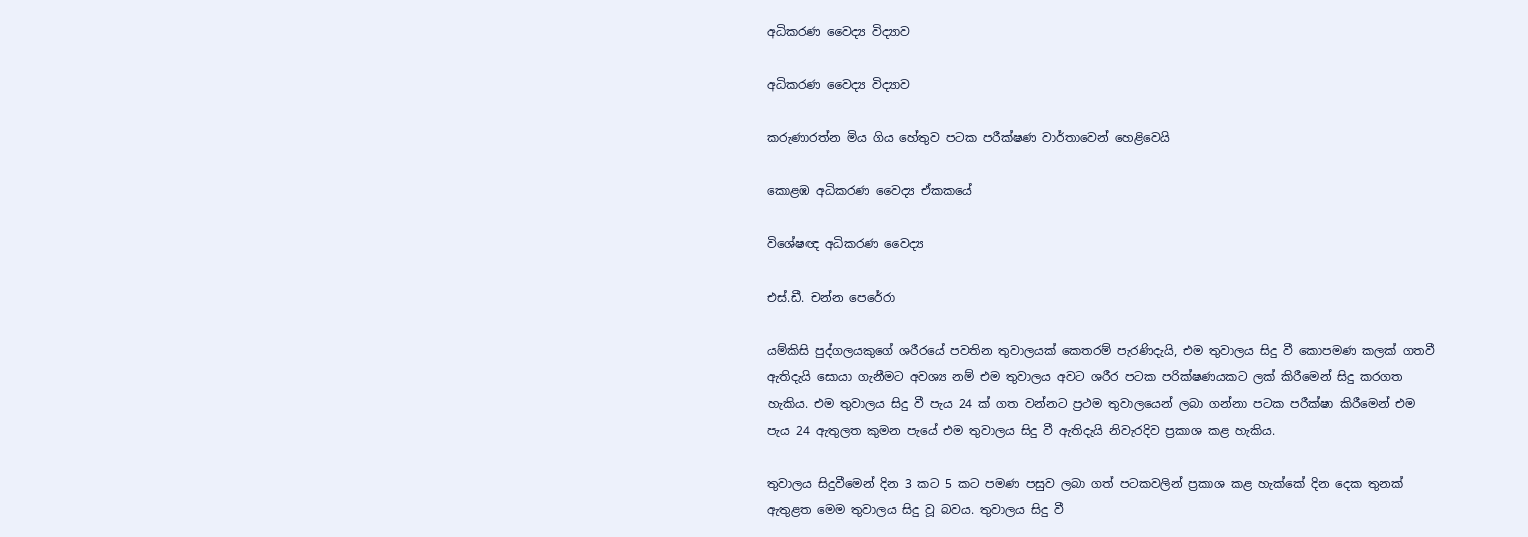අධිකරණ වෛද්‍ය විද්‍යාව

අධිකරණ වෛද්‍ය විද්‍යාව

කරුණාරත්න මිය ගිය හේතුව පටක පරීක්ෂණ වාර්තාවෙන් හෙළිවෙයි

කොළඹ අධිකරණ වෛද්‍ය ඒකකයේ

විශේෂඥ අධිකරණ වෛද්‍ය

එස්.ඩී. චන්න පෙරේරා

යම්කිසි පුද්ගලයකුගේ ශරීරයේ පවතින තුවාලයක් කෙතරම් පැරණිදැයි, එම තුවාලය සිදු වී කොපමණ කලක් ගතවී ඇතිදැයි සොයා ගැනීමට අවශ්‍ය නම් එම තුවාලය අවට ශරීර පටක පරික්ෂණයකට ලක් කිරීමෙන් සිදු කරගත හැකිය. එම තුවාලය සිදු වී පැය 24 ක් ගත වන්නට ප්‍රථම තුවාලයෙන් ලබා ගන්නා පටක පරීක්ෂා කිරීමෙන් එම පැය 24 ඇතුලත කුමන පැයේ එම තුවාලය සිදු වී ඇතිදැයි නිවැරදිව ප්‍රකාශ කළ හැකිය.

තුවාලය සිදුවීමෙන් දින 3 කට 5 කට පමණ පසුව ලබා ගත් පටකවලින් ප්‍රකාශ කළ හැක්කේ දින දෙක තුනක් ඇතුළත මෙම තුවාලය සිදු වූ බවය. තුවාලය සිදු වී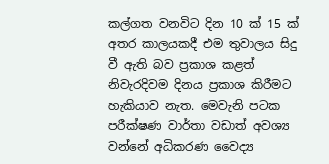කල්ගත වනවිට දින 10 ක් 15 ක් අතර කාලයකදී එම තුවාලය සිදු වී ඇති බව ප්‍රකාශ කළත් නිවැරදිවම දිනය ප්‍රකාශ කිරීමට හැකියාව නැත. මෙවැනි පටක පරීක්ෂණ වාර්තා වඩාත් අවශ්‍ය වන්නේ අධිකරණ වෛද්‍ය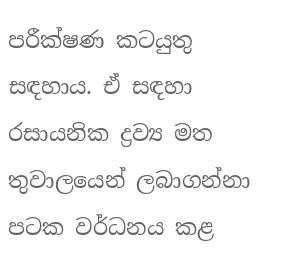පරීක්ෂණ කටයුතු සඳහාය. ඒ සඳහා රසායනික ද්‍රව්‍ය මත තුවාලයෙන් ලබාගන්නා පටක වර්ධනය කළ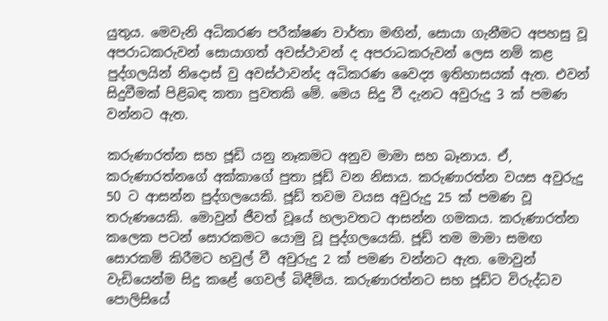යුතුය. මෙවැනි අධිකරණ පරීක්ෂණ වාර්තා මඟින්, සොයා ගැනීමට අපහසු වූ අපරාධකරුවන් සොයාගත් අවස්ථාවන් ද අපරාධකරුවන් ලෙස නම් කළ පුද්ගලයින් නිදොස් වු අවස්ථාවන්ද අධිකරණ වෛද්‍ය ඉතිහාසයක් ඇත. එවන් සිදුවීමක් පිළිබඳ කතා පුවතකි මේ. මෙය සිදු වී දැනට අවුරුදු 3 ක් පමණ වන්නට ඇත.

කරුණාරත්න සහ ජූඩි යනු නෑකමට අනුව මාමා සහ බෑනාය. ඒ, කරුණාරත්නගේ අක්කාගේ පුතා ජූඩ් වන නිසාය. කරුණාරත්න වයස අවුරුදු 50 ට ආසන්න පුද්ගලයෙකි. ජූඩ් තවම වයස අවුරුදු 25 ක් පමණ වූ තරුණයෙකි. මොවුන් ජීවත් වූයේ හලාවතට ආසන්න ගමකය. කරුණාරත්න කලෙක පටන් සොරකමට යොමු වූ පුද්ගලයෙකි. ජූඩ් තම මාමා සමඟ සොරකම් කිරීමට හවුල් වී අවුරුදු 2 ක් පමණ වන්නට ඇත. මොවුන් වැඩියෙන්ම සිදු කළේ ගෙවල් බිඳීම්ය. කරුණාරත්නට සහ ජූඩ්ට විරුද්ධව පොලිසියේ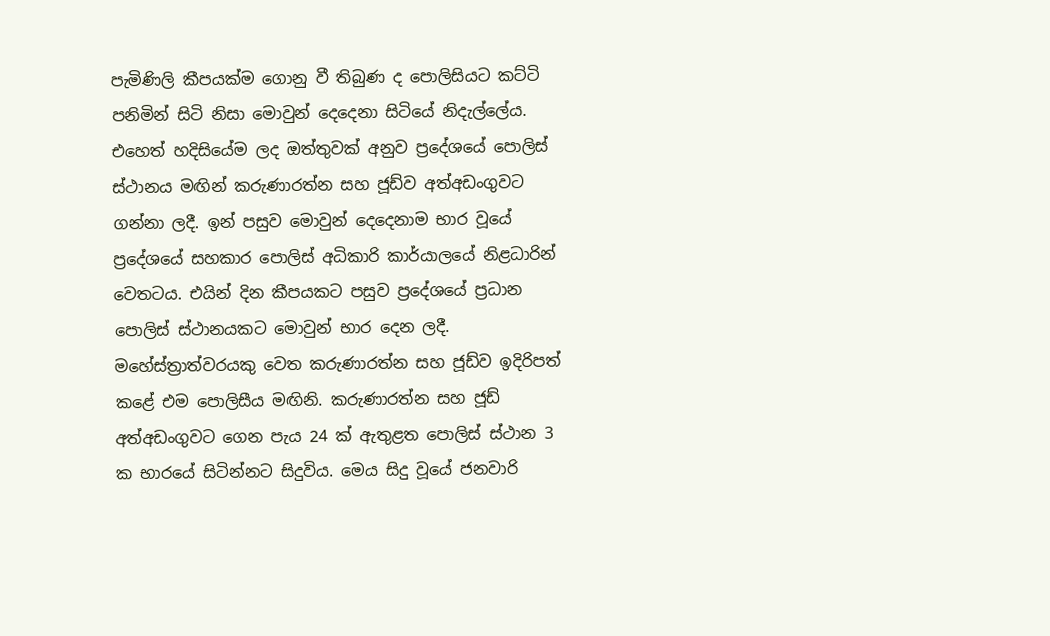පැමිණිලි කීපයක්ම ගොනු වී තිබුණ ද පොලිසියට කට්ටි පනිමින් සිටි නිසා මොවුන් දෙදෙනා සිටියේ නිදැල්ලේය. එහෙත් හදිසියේම ලද ඔත්තුවක් අනුව ප්‍රදේශයේ පොලිස් ස්ථානය මඟින් කරුණාරත්න සහ ජූඩ්ව අත්අඩංගුවට ගන්නා ලදී. ඉන් පසුව මොවුන් දෙදෙනාම භාර වූයේ ප්‍රදේශයේ සහකාර පොලිස් අධිකාරි කාර්යාලයේ නිළධාරින් වෙතටය. එයින් දින කීපයකට පසුව ප්‍රදේශයේ ප්‍රධාන පොලිස් ස්ථානයකට මොවුන් භාර දෙන ලදී. මහේස්ත්‍රාත්වරයකු වෙත කරුණාරත්න සහ ජූඩ්ව ඉදිරිපත් කළේ එම පොලිසීය මඟිනි. කරුණාරත්න සහ ජූඩ් අත්අඩංගුවට ගෙන පැය 24 ක් ඇතුළත පොලිස් ස්ථාන 3 ක භාරයේ සිටින්නට සිදුවිය. මෙය සිදු වූයේ ජනවාරි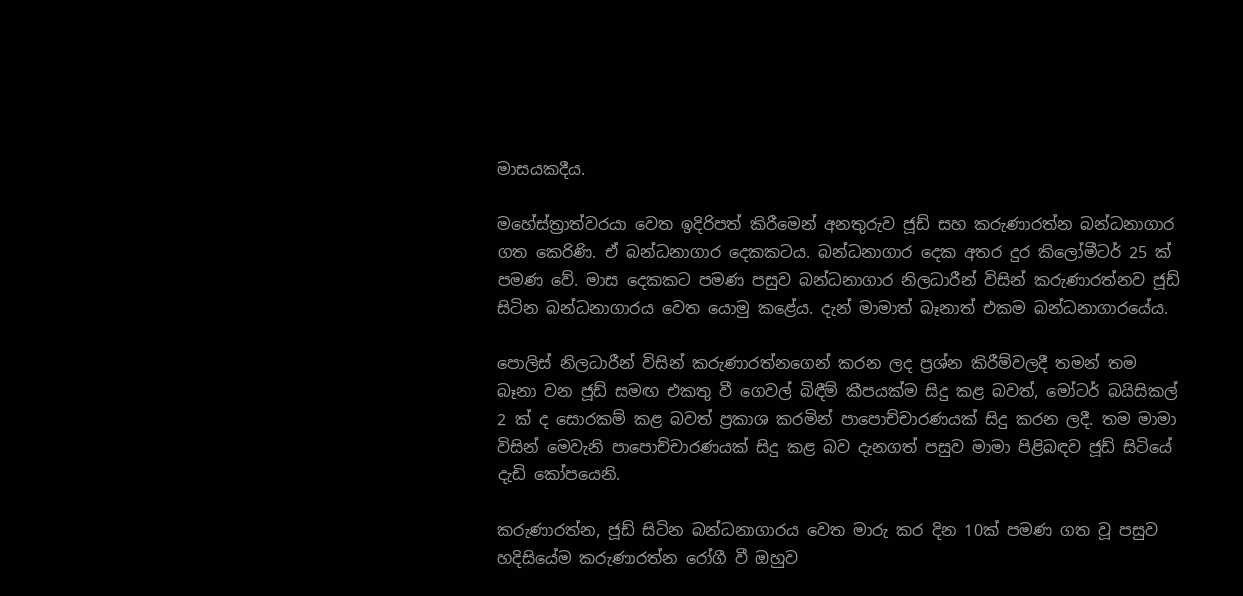මාසයකදීය.

මහේස්ත්‍රාත්වරයා වෙත ඉදිරිපත් කිරීමෙන් අනතුරුව ජූඩ් සහ කරුණාරත්න බන්ධනාගාර ගත කෙරිණි. ඒ බන්ධනාගාර දෙකකටය. බන්ධනාගාර දෙක අතර දුර කිලෝමීටර් 25 ක් පමණ වේ. මාස දෙකකට පමණ පසුව බන්ධනාගාර නිලධාරීන් විසින් කරුණාරත්නව ජූඩ් සිටින බන්ධනාගාරය වෙත යොමු කළේය. දැන් මාමාත් බෑනාත් එකම බන්ධනාගාරයේය.

පොලිස් නිලධාරීන් විසින් කරුණාරත්නගෙන් කරන ලද ප්‍රශ්න කිරීම්වලදී තමන් තම බෑනා වන ජූඩ් සමඟ එකතු වී ගෙවල් බිඳීම් කීපයක්ම සිදු කළ බවත්, මෝටර් බයිසිකල් 2 ක් ද සොරකම් කළ බවත් ප්‍රකාශ කරමින් පාපොච්චාරණයක් සිදු කරන ලදී. තම මාමා විසින් මෙවැනි පාපොච්චාරණයක් සිදු කළ බව දැනගත් පසුව මාමා පිළිබඳව ජූඩ් සිටියේ දැඩි කෝපයෙනි.

කරුණාරත්න, ජූඩ් සිටින බන්ධනාගාරය වෙත මාරු කර දින 10ක් පමණ ගත වූ පසුව හදිසියේම කරුණාරත්න රෝගී වී ඔහුව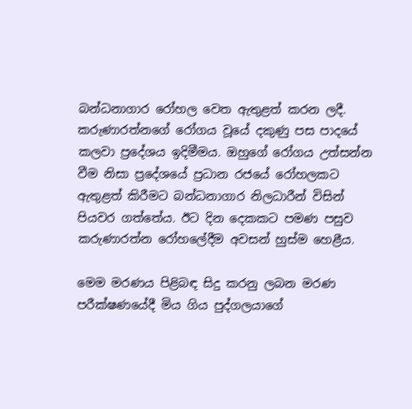බන්ධනාගාර රෝහල වෙත ඇතුළත් කරන ලදී. කරුණාරත්නගේ රෝගය වූයේ දකුණු පස පාදයේ කලවා ප්‍රදේශය ඉදිමීමය. ඔහුගේ රෝගය උත්සන්න වීම නිසා ප්‍රදේශයේ ප්‍රධාන රජයේ රෝහලකට ඇතුළත් කිරීමට බන්ධනාගාර නිලධාරීන් විසින් පියවර ගත්තේය. ඊට දින දෙකකට පමණ පසුව කරුණාරත්න රෝහලේදීම අවසන් හුස්ම හෙළීය.

මෙම මරණය පිළිබඳ සිදු කරනු ලබන මරණ පරීක්ෂණයේදී මිය ගිය පුද්ගලයාගේ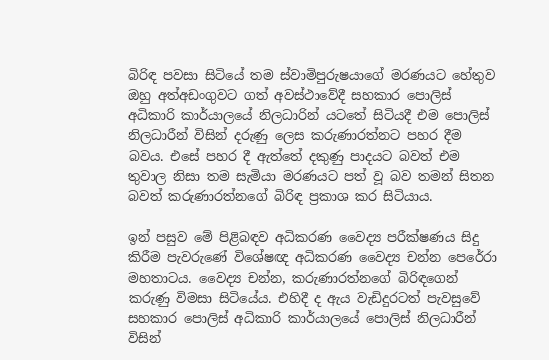බිරිඳ පවසා සිටියේ තම ස්වාමිපුරුෂයාගේ මරණයට හේතුව ඔහු අත්අඩංගුවට ගත් අවස්ථාවේදී සහකාර පොලිස් අධිකාරි කාර්යාලයේ නිලධාරින් යටතේ සිටියදී එම පොලිස් නිලධාරීන් විසින් දරුණු ලෙස කරුණාරත්නට පහර දීම බවය. එසේ පහර දී ඇත්තේ දකුණු පාදයට බවත් එම තුවාල නිසා තම සැමියා මරණයට පත් වූ බව තමන් සිතන බවත් කරුණාරත්නගේ බිරිඳ ප්‍රකාශ කර සිටියාය.

ඉන් පසුව මේ පිළිබඳව අධිකරණ වෛද්‍ය පරීක්ෂණය සිදු කිරීම පැවරුණේ විශේෂඥ අධිකරණ වෛද්‍ය චන්න පෙරේරා මහතාටය. වෛද්‍ය චන්න, කරුණාරත්නගේ බිරිඳගෙන් කරුණු විමසා සිටියේය. එහිදී ද ඇය වැඩිදුරටත් පැවසුවේ සහකාර පොලිස් අධිකාරි කාර්යාලයේ පොලිස් නිලධාරීන් විසින්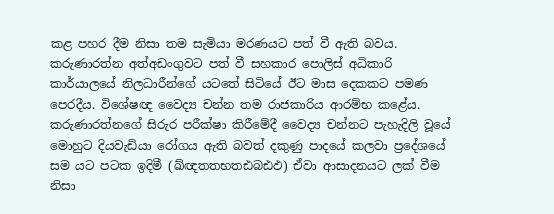කළ පහර දීම නිසා තම සැමියා මරණයට පත් වී ඇති බවය. කරුණාරත්න අත්අඩංගුවට පත් වී සහකාර පොලිස් අධිකාරි කාර්යාලයේ නිලධාරීන්ගේ යටතේ සිටියේ ඊට මාස දෙකකට පමණ පෙරදීය. විශේෂඥ වෛද්‍ය චන්න තම රාජකාරිය ආරම්භ කළේය. කරුණාරත්නගේ සිරුර පරීක්ෂා කිරීමේදී වෛද්‍ය චන්නට පැහැදිලි වූයේ මොහුට දියවැඩියා රෝගය ඇති බවත් දකුණු පාදයේ කලවා ප්‍රදේශයේ සම යට පටක ඉදිමී (ඛ්ඥතතභතඪබඪඵ) ඒවා ආසාදනයට ලක් වීම නිසා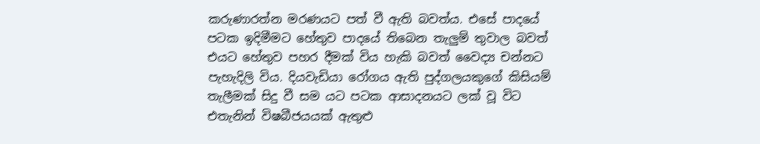කරුණාරත්න මරණයට පත් වී ඇති බවත්ය. එසේ පාදයේ පටක ඉදිමීමට හේතුව පාදයේ තිබෙන තැලුම් තුවාල බවත් එයට හේතුව පහර දීමක් විය හැකි බවත් වෛද්‍ය චන්නට පැහැදිලි විය. දියවැඩියා රෝගය ඇති පුද්ගලයකුගේ කිසියම් තැලීමක් සිදු වී සම යට පටක ආසාදනයට ලක් වූ විට එතැනින් විෂබීජයයක් ඇතුළු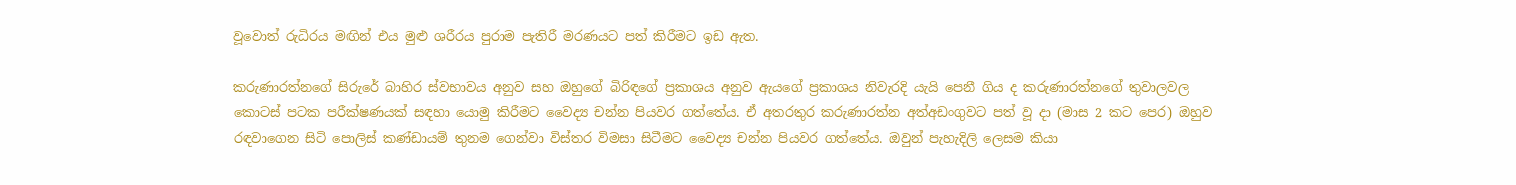වූවොත් රුධිරය මඟින් එය මුළු ශරීරය පුරාම පැතිරී මරණයට පත් කිරීමට ඉඩ ඇත.

කරුණාරත්නගේ සිරුරේ බාහිර ස්වභාවය අනුව සහ ඔහුගේ බිරිඳගේ ප්‍රකාශය අනුව ඇයගේ ප්‍රකාශය නිවැරදි යැයි පෙනී ගිය ද කරුණාරත්නගේ තුවාලවල කොටස් පටක පරීක්ෂණයක් සඳහා යොමු කිරීමට වෛද්‍ය චන්න පියවර ගත්තේය. ඒ අතරතුර කරුණාරත්න අත්අඩංගුවට පත් වූ දා (මාස 2 කට පෙර) ඔහුව රඳවාගෙන සිටි පොලිස් කණ්ඩායම් තුනම ගෙන්වා විස්තර විමසා සිටීමට වෛද්‍ය චන්න පියවර ගත්තේය. ඔවුන් පැහැදිලි ලෙසම කියා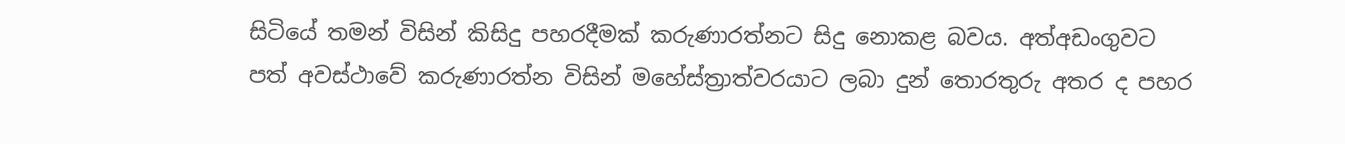සිටියේ තමන් විසින් කිසිදු පහරදීමක් කරුණාරත්නට සිදු නොකළ බවය. අත්අඩංගුවට පත් අවස්ථාවේ කරුණාරත්න විසින් මහේස්ත්‍රාත්වරයාට ලබා දුන් තොරතුරු අතර ද පහර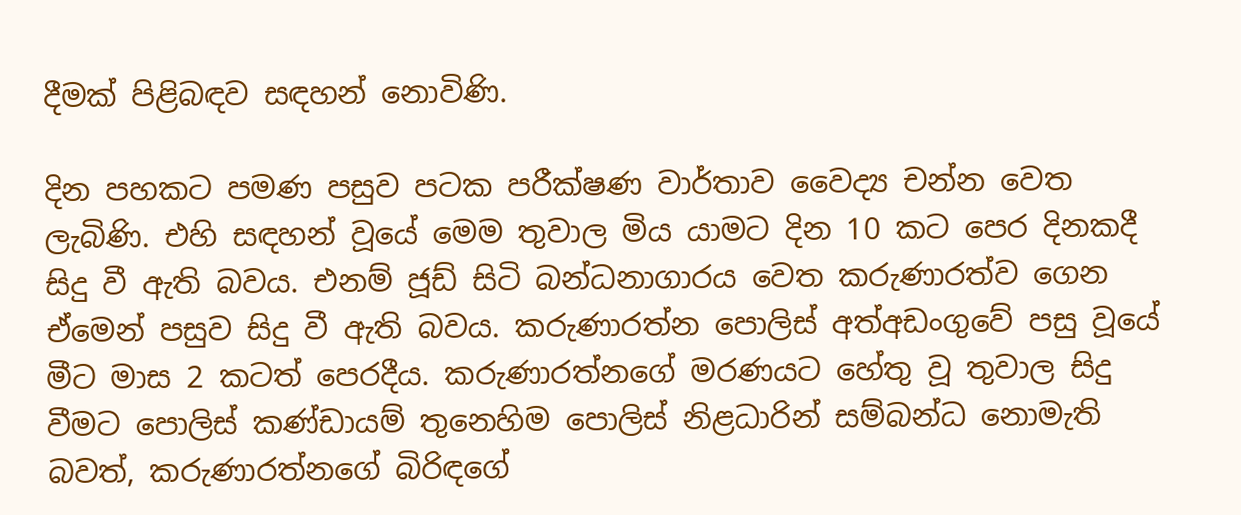දීමක් පිළිබඳව සඳහන් නොවිණි.

දින පහකට පමණ පසුව පටක පරීක්ෂණ වාර්තාව වෛද්‍ය චන්න වෙත ලැබිණි. එහි සඳහන් වූයේ මෙම තුවාල මිය යාමට දින 10 කට පෙර දිනකදී සිදු වී ඇති බවය. එනම් ජූඩ් සිටි බන්ධනාගාරය වෙත කරුණාරත්ව ගෙන ඒමෙන් පසුව සිදු වී ඇති බවය. කරුණාරත්න පොලිස් අත්අඩංගුවේ පසු වූයේ මීට මාස 2 කටත් පෙරදීය. කරුණාරත්නගේ මරණයට හේතු වූ තුවාල සිදු වීමට පොලිස් කණ්ඩායම් තුනෙහිම පොලිස් නිළධාරින් සම්බන්ධ නොමැති බවත්, කරුණාරත්නගේ බිරිඳගේ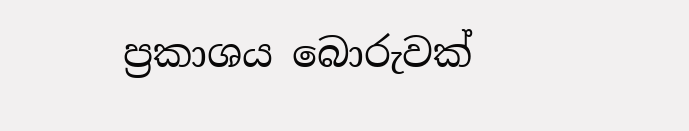ප්‍රකාශය බොරුවක්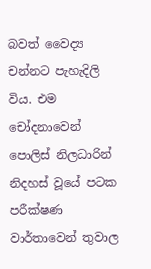බවත් වෛද්‍ය චන්නට පැහැදිලි විය. එම චෝදනාවෙන් පොලිස් නිලධාරින් නිදහස් වූයේ පටක පරීක්ෂණ වාර්තාවෙන් තුවාල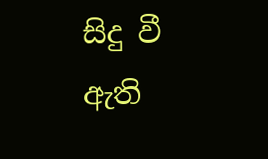සිදු වී ඇති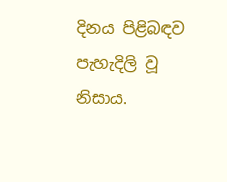දිනය පිළිබඳව පැහැදිලි වූ නිසාය.